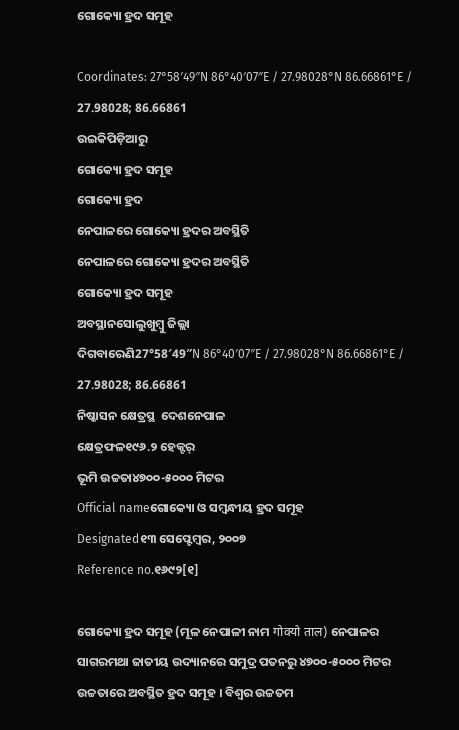ଗୋକ୍ୟୋ ହ୍ରଦ ସମୂହ

Coordinates: 27°58′49″N 86°40′07″E / 27.98028°N 86.66861°E / 27.98028; 86.66861
ଉଇକିପିଡ଼ିଆ‌ରୁ
ଗୋକ୍ୟୋ ହ୍ରଦ ସମୂହ
ଗୋକ୍ୟୋ ହ୍ରଦ
ନେପାଳରେ ଗୋକ୍ୟୋ ହ୍ରଦର ଅବସ୍ଥିତି
ନେପାଳରେ ଗୋକ୍ୟୋ ହ୍ରଦର ଅବସ୍ଥିତି
ଗୋକ୍ୟୋ ହ୍ରଦ ସମୂହ
ଅବସ୍ଥାନସୋଲୁଖୁମ୍ବୁ ଜିଲ୍ଲା
ଦିଗବାରେଣି27°58′49″N 86°40′07″E / 27.98028°N 86.66861°E / 27.98028; 86.66861
ନିଷ୍କାସନ କ୍ଷେତ୍ରସ୍ଥ  ଦେଶନେପାଳ
କ୍ଷେତ୍ରଫଳ୧୯୬.୨ ହେକ୍ଟର୍
ଭୂମି ଉଚ୍ଚତା୪୭୦୦-୫୦୦୦ ମିଟର
Official nameଗୋକ୍ୟୋ ଓ ସମ୍ବନ୍ଧୀୟ ହ୍ରଦ ସମୂହ
Designated୧୩ ସେପ୍ଟେମ୍ବର, ୨୦୦୭
Reference no.୧୬୯୨[୧]

ଗୋକ୍ୟୋ ହ୍ରଦ ସମୂହ (ମୂଳ ନେପାଳୀ ନାମ गोक्यो ताल) ନେପାଳର ସାଗରମଥା ଜାତୀୟ ଉଦ୍ୟାନରେ ସମୁଦ୍ର ପତନରୁ ୪୭୦୦-୫୦୦୦ ମିଟର ଉଚ୍ଚତାରେ ଅବସ୍ଥିତ ହ୍ରଦ ସମୂହ । ବିଶ୍ୱର ଉଚ୍ଚତମ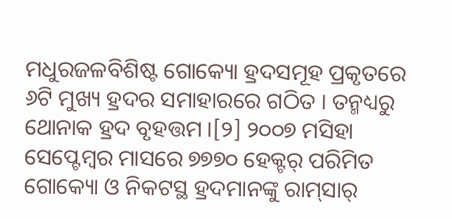ମଧୁରଜଳବିଶିଷ୍ଟ ଗୋକ୍ୟୋ ହ୍ରଦସମୂହ ପ୍ରକୃତରେ ୬ଟି ମୁଖ୍ୟ ହ୍ରଦର ସମାହାରରେ ଗଠିତ । ତନ୍ମଧ୍ୟରୁ ଥୋନାକ ହ୍ରଦ ବୃହତ୍ତମ ।[୨] ୨୦୦୭ ମସିହା ସେପ୍ଟେମ୍ବର ମାସରେ ୭୭୭୦ ହେକ୍ଟର୍ ପରିମିତ ଗୋକ୍ୟୋ ଓ ନିକଟସ୍ଥ ହ୍ରଦମାନଙ୍କୁ ରାମ୍‍ସାର୍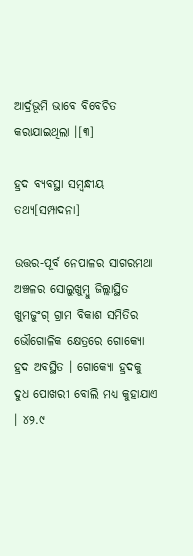ଆର୍ଦ୍ରଭୂମି ଭାବେ ବିବେଚିତ କରାଯାଇଥିଲା ।[୩]

ହ୍ରଦ ବ୍ୟବସ୍ଥା ସମ୍ବନ୍ଧୀୟ ତଥ୍ୟ[ସମ୍ପାଦନା]

ଉତ୍ତର-ପୂର୍ବ ନେପାଳର ସାଗରମଥା ଅଞ୍ଚଳର ସୋଲୁଖୁମ୍ବୁ ଜିଲ୍ଲାସ୍ଥିତ ଖୁମଜୁଂଗ୍ ଗ୍ରାମ ବିକାଶ ସମିତିର ଭୌଗୋଳିକ କ୍ଷେତ୍ରରେ ଗୋକ୍ୟୋ ହ୍ରଦ ଅବସ୍ଥିତ । ଗୋକ୍ୟୋ ହ୍ରଦକୁ ଦୁଧ ପୋଖରୀ ବୋଲି ମଧ୍ୟ କୁହାଯାଏ । ୪୨.୯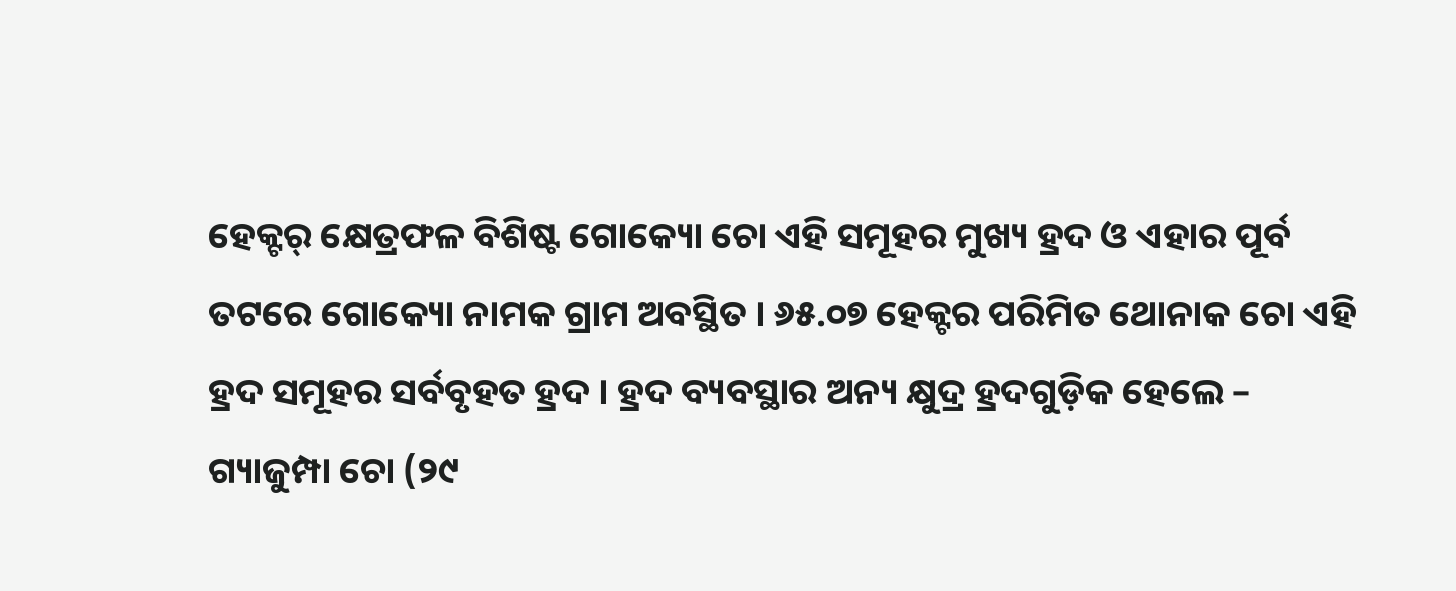ହେକ୍ଟର୍ କ୍ଷେତ୍ରଫଳ ବିଶିଷ୍ଟ ଗୋକ୍ୟୋ ଚୋ ଏହି ସମୂହର ମୁଖ୍ୟ ହ୍ରଦ ଓ ଏହାର ପୂର୍ବ ତଟରେ ଗୋକ୍ୟୋ ନାମକ ଗ୍ରାମ ଅବସ୍ଥିତ । ୬୫.୦୭ ହେକ୍ଟର ପରିମିତ ଥୋନାକ ଚୋ ଏହି ହ୍ରଦ ସମୂହର ସର୍ବବୃହତ ହ୍ରଦ । ହ୍ରଦ ବ୍ୟବସ୍ଥାର ଅନ୍ୟ କ୍ଷୁଦ୍ର ହ୍ରଦଗୁଡ଼ିକ ହେଲେ – ଗ୍ୟାଜୁମ୍ପା ଚୋ (୨୯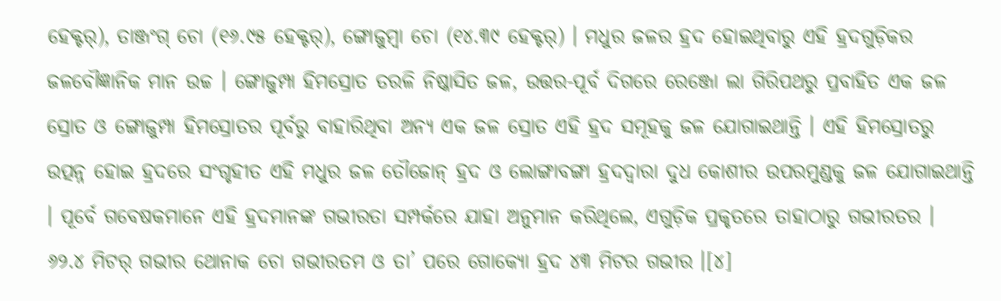ହେକ୍ଟର୍), ତାଞ୍ଜଂଗ୍ ଚୋ (୧୬.୯୫ ହେକ୍ଟର୍), ଙ୍ଗୋଜୁମ୍ବା ଚୋ (୧୪.୩୯ ହେକ୍ଟର୍) । ମଧୁର ଜଳର ହ୍ରଦ ହୋଇଥିବାରୁ ଏହି ହ୍ରଦଗୁଡ଼ିକର ଜଳବୌଜ୍ଞାନିକ ମାନ ଉଚ୍ଚ । ଙ୍ଗୋଜୁମ୍ପା ହିମସ୍ରୋତ ତରଳି ନିଷ୍କାସିତ ଜଳ, ଉତ୍ତର-ପୂର୍ବ ଦିଗରେ ରେଞ୍ଜୋ ଲା ଗିରିପଥରୁ ପ୍ରବାହିତ ଏକ ଜଳ ସ୍ରୋତ ଓ ଙ୍ଗୋଜୁମ୍ପା ହିମସ୍ରୋତର ପୂର୍ବରୁ ବାହାରିଥିବା ଅନ୍ୟ ଏକ ଜଳ ସ୍ରୋତ ଏହି ହ୍ରଦ ସମୂହକୁ ଜଳ ଯୋଗାଇଥାନ୍ତି । ଏହି ହିମସ୍ରୋତରୁ ଉତ୍ପନ୍ନ ହୋଇ ହ୍ରଦରେ ସଂଗୃହୀତ ଏହି ମଧୁର ଜଳ ତୌଜୋନ୍ ହ୍ରଦ ଓ ଲୋଙ୍ଗାବଙ୍ଗା ହ୍ରଦଦ୍ୱାରା ଦୁଧ କୋଶୀର ଉପରମୁଣ୍ଡକୁ ଜଳ ଯୋଗାଇଥାନ୍ତି । ପୂର୍ବେ ଗବେଷକମାନେ ଏହି ହ୍ରଦମାନଙ୍କ ଗଭୀରତା ସମ୍ପର୍କରେ ଯାହା ଅନୁମାନ କରିଥିଲେ, ଏଗୁଡ଼ିକ ପ୍ରକୃତରେ ତାହାଠାରୁ ଗଭୀରତର । ୬୨.୪ ମିଟର୍ ଗଭୀର ଥୋନାକ ଚୋ ଗଭୀରତମ ଓ ତା’ ପରେ ଗୋକ୍ୟୋ ହ୍ରଦ ୪୩ ମିଟର ଗଭୀର ।[୪]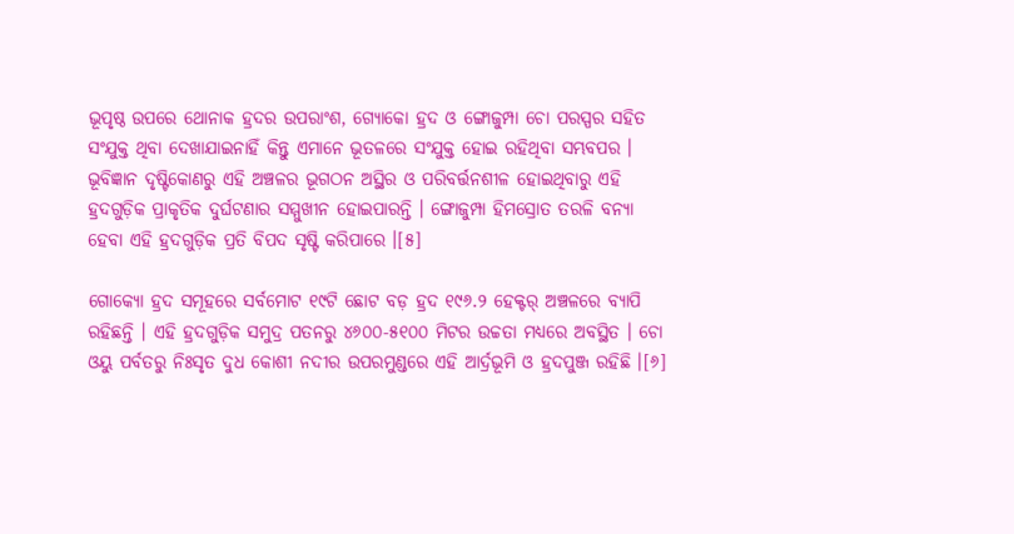ଭୂପୃଷ୍ଠ ଉପରେ ଥୋନାକ ହ୍ରଦର ଉପରାଂଶ, ଗ୍ୟୋକୋ ହ୍ରଦ ଓ ଙ୍ଗୋଜୁମ୍ପା ଚୋ ପରସ୍ପର ସହିତ ସଂଯୁକ୍ତ ଥିବା ଦେଖାଯାଇନାହିଁ କିନ୍ତୁ ଏମାନେ ଭୂତଳରେ ସଂଯୁକ୍ତ ହୋଇ ରହିଥିବା ସମ୍ଭବପର । ଭୂବିଜ୍ଞାନ ଦୃଷ୍ଟିକୋଣରୁ ଏହି ଅଞ୍ଚଳର ଭୂଗଠନ ଅସ୍ଥିର ଓ ପରିବର୍ତ୍ତନଶୀଳ ହୋଇଥିବାରୁ ଏହି ହ୍ରଦଗୁଡ଼ିକ ପ୍ରାକୃତିକ ଦୁର୍ଘଟଣାର ସମ୍ମୁଖୀନ ହୋଇପାରନ୍ତି । ଙ୍ଗୋଜୁମ୍ପା ହିମସ୍ରୋତ ତରଳି ବନ୍ୟା ହେବା ଏହି ହ୍ରଦଗୁଡ଼ିକ ପ୍ରତି ବିପଦ ସୃଷ୍ଟି କରିପାରେ ।[୫]

ଗୋକ୍ୟୋ ହ୍ରଦ ସମୂହରେ ସର୍ବମୋଟ ୧୯ଟି ଛୋଟ ବଡ଼ ହ୍ରଦ ୧୯୬.୨ ହେକ୍ଟର୍ ଅଞ୍ଚଳରେ ବ୍ୟାପି ରହିଛନ୍ତି । ଏହି ହ୍ରଦଗୁଡ଼ିକ ସମୁଦ୍ର ପତନରୁ ୪୬୦୦-୫୧୦୦ ମିଟର ଉଚ୍ଚତା ମଧ୍ୟରେ ଅବସ୍ଥିତ । ଚୋ ଓୟୁ ପର୍ବତରୁ ନିଃସୃତ ଦୁଧ କୋଶୀ ନଦୀର ଉପରମୁଣ୍ଡରେ ଏହି ଆର୍ଦ୍ରଭୂମି ଓ ହ୍ରଦପୁଞ୍ଜ ରହିଛି ।[୬]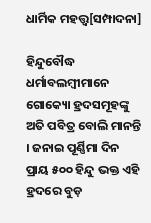ଧାର୍ମିକ ମହତ୍ତ୍ୱ[ସମ୍ପାଦନା]

ହିନ୍ଦୁବୌଦ୍ଧ ଧର୍ମାବଲମ୍ବୀମାନେ ଗୋକ୍ୟୋ ହ୍ରଦସମୂହଙ୍କୁ ଅତି ପବିତ୍ର ବୋଲି ମାନନ୍ତି । ଜନାଇ ପୂର୍ଣ୍ଣିମା ଦିନ ପ୍ରାୟ ୫୦୦ ହିନ୍ଦୁ ଭକ୍ତ ଏହି ହ୍ରଦରେ ବୁଡ଼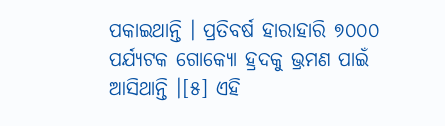ପକାଇଥାନ୍ତି । ପ୍ରତିବର୍ଷ ହାରାହାରି ୭୦୦୦ ପର୍ଯ୍ୟଟକ ଗୋକ୍ୟୋ ହ୍ରଦକୁ ଭ୍ରମଣ ପାଇଁ ଆସିଥାନ୍ତି ।[୫] ଏହି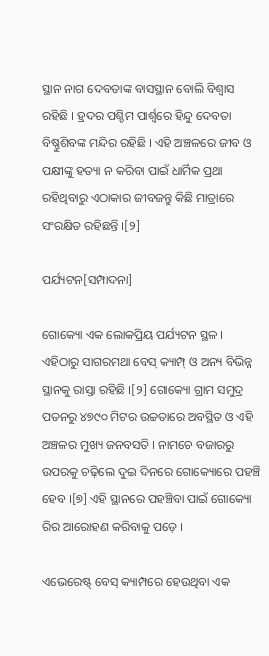ସ୍ଥାନ ନାଗ ଦେବତାଙ୍କ ବାସସ୍ଥାନ ବୋଲି ବିଶ୍ୱାସ ରହିଛି । ହ୍ରଦର ପଶ୍ଚିମ ପାର୍ଶ୍ୱରେ ହିନ୍ଦୁ ଦେବତା ବିଷ୍ଣୁଶିବଙ୍କ ମନ୍ଦିର ରହିଛି । ଏହି ଅଞ୍ଚଳରେ ଜୀବ ଓ ପକ୍ଷୀଙ୍କୁ ହତ୍ୟା ନ କରିବା ପାଇଁ ଧାର୍ମିକ ପ୍ରଥା ରହିଥିବାରୁ ଏଠାକାର ଜୀବଜନ୍ତୁ କିଛି ମାତ୍ରାରେ ସଂରକ୍ଷିତ ରହିଛନ୍ତି ।[୨]

ପର୍ଯ୍ୟଟନ[ସମ୍ପାଦନା]

ଗୋକ୍ୟୋ ଏକ ଲୋକପ୍ରିୟ ପର୍ଯ୍ୟଟନ ସ୍ଥଳ । ଏହିଠାରୁ ସାଗରମଥା ବେସ୍ କ୍ୟାମ୍ପ୍ ଓ ଅନ୍ୟ ବିଭିନ୍ନ ସ୍ଥାନକୁ ରାସ୍ତା ରହିଛି ।[୨] ଗୋକ୍ୟୋ ଗ୍ରାମ ସମୁଦ୍ର ପତନରୁ ୪୭୯୦ ମିଟର ଉଚ୍ଚତାରେ ଅବସ୍ଥିତ ଓ ଏହି ଅଞ୍ଚଳର ମୁଖ୍ୟ ଜନବସତି । ନାମଚେ ବଜାରରୁ ଉପରକୁ ଚଢ଼ିଲେ ଦୁଇ ଦିନରେ ଗୋକ୍ୟୋରେ ପହଞ୍ଚି ହେବ ।[୭] ଏହି ସ୍ଥାନରେ ପହଞ୍ଚିବା ପାଇଁ ଗୋକ୍ୟୋ ରିର ଆରୋହଣ କରିବାକୁ ପଡ଼େ ।

ଏଭେରେଷ୍ଟ୍ ବେସ୍ କ୍ୟାମ୍ପରେ ହେଉଥିବା ଏକ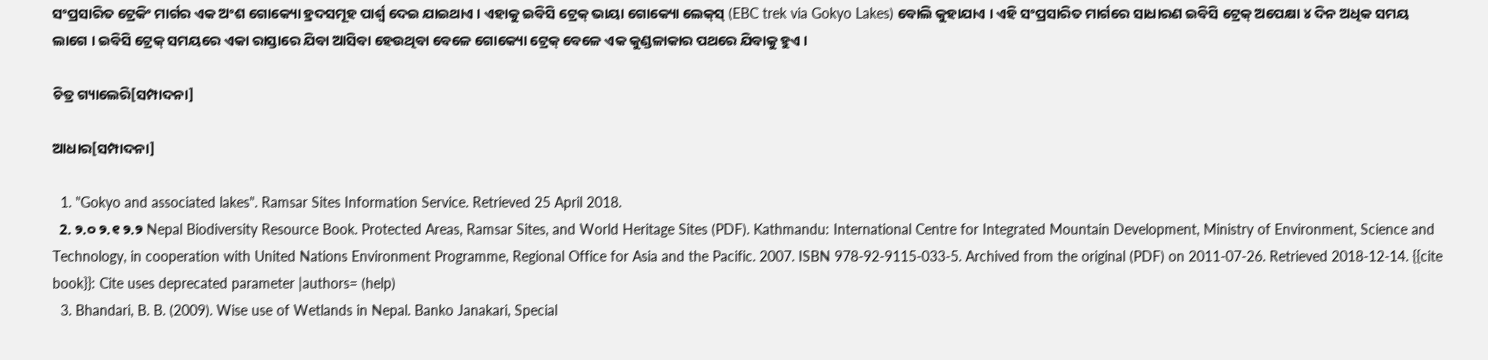ସଂପ୍ରସାରିତ ଟ୍ରେକିଂ ମାର୍ଗର ଏକ ଅଂଶ ଗୋକ୍ୟୋ ହ୍ରଦସମୂହ ପାର୍ଶ୍ୱ ଦେଇ ଯାଇଥାଏ । ଏହାକୁ ଇବିସି ଟ୍ରେକ୍ ଭାୟା ଗୋକ୍ୟୋ ଲେକ୍‍ସ୍ (EBC trek via Gokyo Lakes) ବୋଲି କୁହାଯାଏ । ଏହି ସଂପ୍ରସାରିତ ମାର୍ଗରେ ସାଧାରଣ ଇବିସି ଟ୍ରେକ୍ ଅପେକ୍ଷା ୪ ଦିନ ଅଧିକ ସମୟ ଲାଗେ । ଇବିସି ଟ୍ରେକ୍ ସମୟରେ ଏକା ରାସ୍ତାରେ ଯିବା ଆସିବା ହେଉଥିବା ବେଳେ ଗୋକ୍ୟୋ ଟ୍ରେକ୍‍ ବେଳେ ଏକ କୁଣ୍ଡଳାକାର ପଥରେ ଯିବାକୁ ହୁଏ ।

ଚିତ୍ର ଗ୍ୟାଲେରି[ସମ୍ପାଦନା]

ଆଧାର[ସମ୍ପାଦନା]

  1. "Gokyo and associated lakes". Ramsar Sites Information Service. Retrieved 25 April 2018.
  2. ୨.୦ ୨.୧ ୨.୨ Nepal Biodiversity Resource Book. Protected Areas, Ramsar Sites, and World Heritage Sites (PDF). Kathmandu: International Centre for Integrated Mountain Development, Ministry of Environment, Science and Technology, in cooperation with United Nations Environment Programme, Regional Office for Asia and the Pacific. 2007. ISBN 978-92-9115-033-5. Archived from the original (PDF) on 2011-07-26. Retrieved 2018-12-14. {{cite book}}: Cite uses deprecated parameter |authors= (help)
  3. Bhandari, B. B. (2009). Wise use of Wetlands in Nepal. Banko Janakari, Special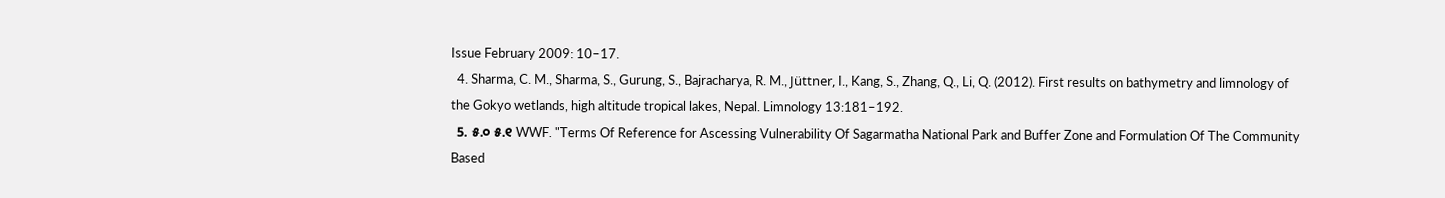Issue February 2009: 10–17.
  4. Sharma, C. M., Sharma, S., Gurung, S., Bajracharya, R. M., Jüttner, I., Kang, S., Zhang, Q., Li, Q. (2012). First results on bathymetry and limnology of the Gokyo wetlands, high altitude tropical lakes, Nepal. Limnology 13:181–192.
  5. ୫.୦ ୫.୧ WWF. "Terms Of Reference for Ascessing Vulnerability Of Sagarmatha National Park and Buffer Zone and Formulation Of The Community Based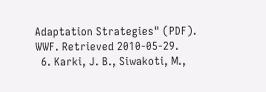Adaptation Strategies" (PDF). WWF. Retrieved 2010-05-29.
  6. Karki, J. B., Siwakoti, M.,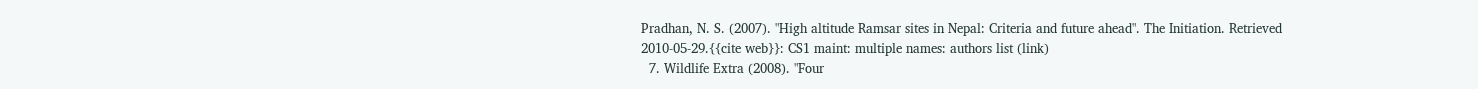Pradhan, N. S. (2007). "High altitude Ramsar sites in Nepal: Criteria and future ahead". The Initiation. Retrieved 2010-05-29.{{cite web}}: CS1 maint: multiple names: authors list (link)
  7. Wildlife Extra (2008). "Four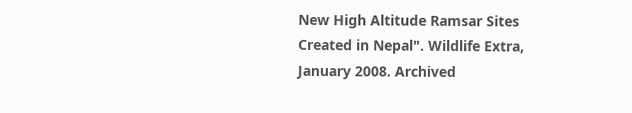New High Altitude Ramsar Sites Created in Nepal". Wildlife Extra, January 2008. Archived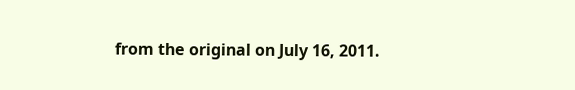from the original on July 16, 2011.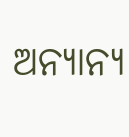ଅନ୍ୟାନ୍ୟ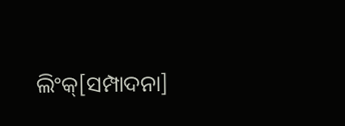ଲିଂକ୍[ସମ୍ପାଦନା]